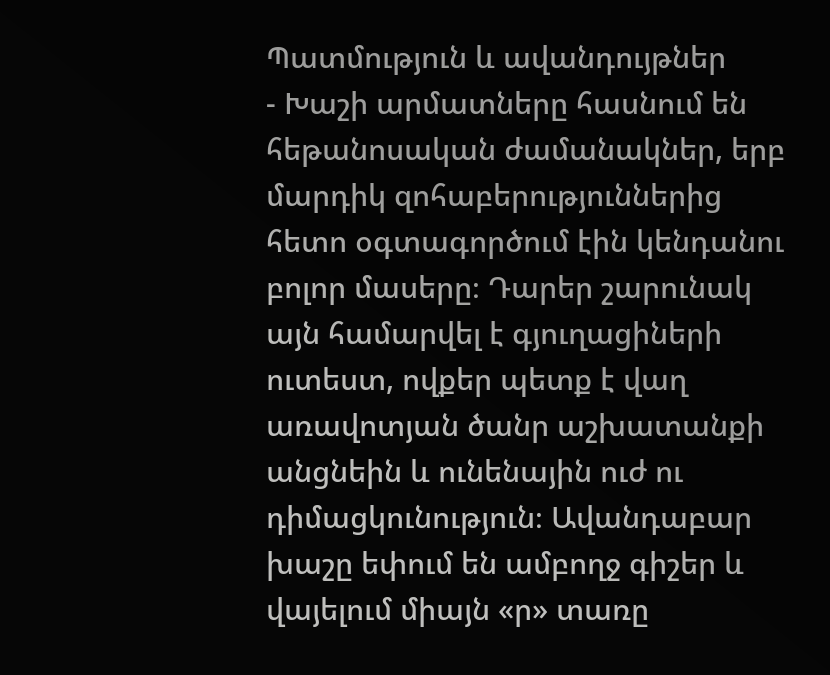Պատմություն և ավանդույթներ
- Խաշի արմատները հասնում են հեթանոսական ժամանակներ, երբ մարդիկ զոհաբերություններից հետո օգտագործում էին կենդանու բոլոր մասերը։ Դարեր շարունակ այն համարվել է գյուղացիների ուտեստ, ովքեր պետք է վաղ առավոտյան ծանր աշխատանքի անցնեին և ունենային ուժ ու դիմացկունություն։ Ավանդաբար խաշը եփում են ամբողջ գիշեր և վայելում միայն «ր» տառը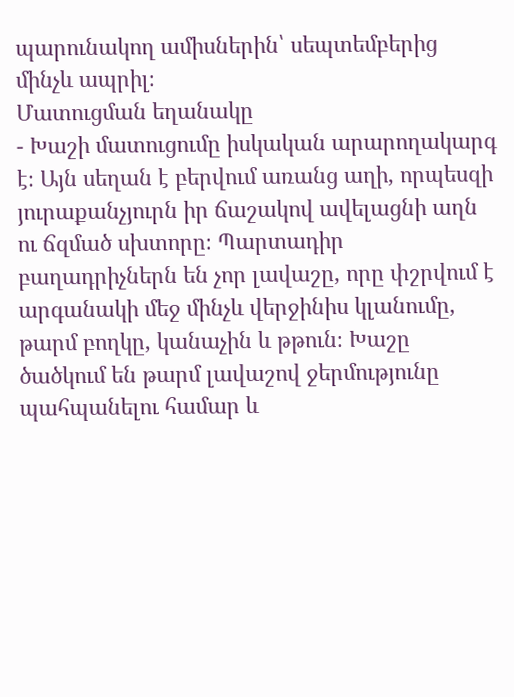պարունակող ամիսներին՝ սեպտեմբերից մինչև ապրիլ։
Մատուցման եղանակը
- Խաշի մատուցումը իսկական արարողակարգ է։ Այն սեղան է բերվում առանց աղի, որպեսզի յուրաքանչյուրն իր ճաշակով ավելացնի աղն ու ճզմած սխտորը։ Պարտադիր բաղադրիչներն են չոր լավաշը, որը փշրվում է արգանակի մեջ մինչև վերջինիս կլանումը, թարմ բողկը, կանաչին և թթուն։ Խաշը ծածկում են թարմ լավաշով ջերմությունը պահպանելու համար և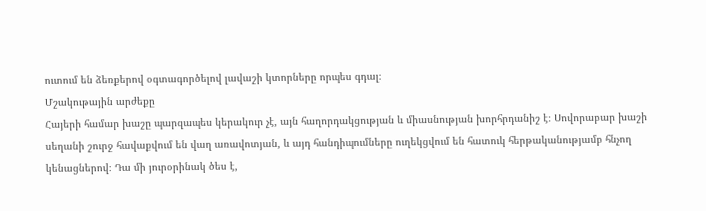ուտում են ձեռքերով օգտագործելով լավաշի կտորները որպես գդալ։
Մշակութային արժեքը
Հայերի համար խաշը պարզապես կերակուր չէ, այն հաղորդակցության և միասնության խորհրդանիշ է։ Սովորաբար խաշի սեղանի շուրջ հավաքվում են վաղ առավոտյան, և այդ հանդիպումները ուղեկցվում են հատուկ հերթականությամբ հնչող կենացներով։ Դա մի յուրօրինակ ծես է,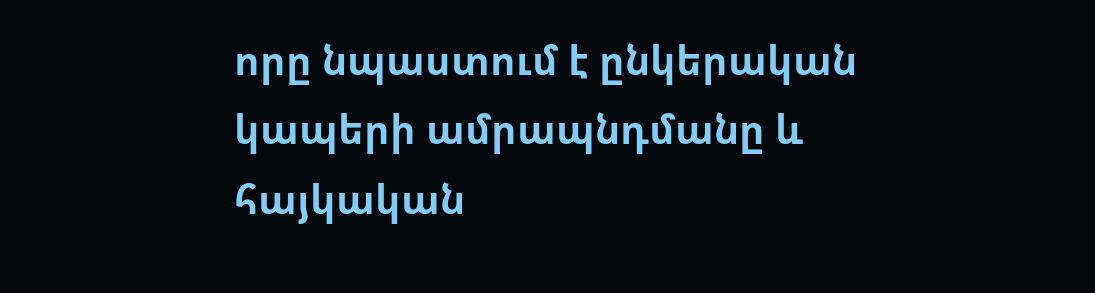որը նպաստում է ընկերական կապերի ամրապնդմանը և հայկական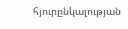հյուրընկալության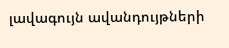լավագույն ավանդույթների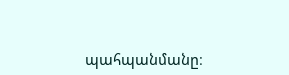պահպանմանը։